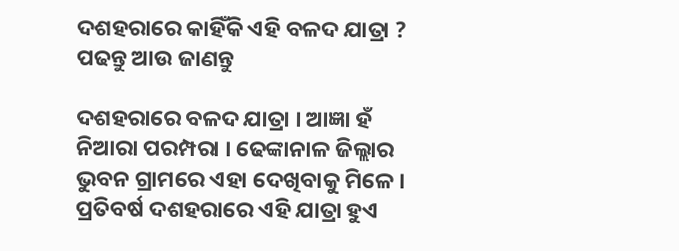ଦଶହରାରେ କାହିଁକି ଏହି ବଳଦ ଯାତ୍ରା ? ପଢନ୍ତୁ ଆଉ ଜାଣନ୍ତୁ

ଦଶହରାରେ ବଳଦ ଯାତ୍ରା । ଆଜ୍ଞା ହଁ ନିଆରା ପରମ୍ପରା । ଢେଙ୍କାନାଳ ଜିଲ୍ଲାର ଭୁବନ ଗ୍ରାମରେ ଏହା ଦେଖିବାକୁ ମିଳେ । ପ୍ରତିବର୍ଷ ଦଶହରାରେ ଏହି ଯାତ୍ରା ହୁଏ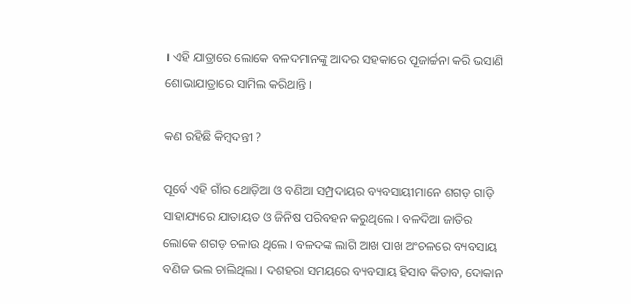। ଏହି ଯାତ୍ରାରେ ଲୋକେ ବଳଦମାନଙ୍କୁ ଆଦର ସହକାରେ ପୂଜାର୍ଚ୍ଚନା କରି ଭସାଣି ଶୋଭାଯାତ୍ରାରେ ସାମିଲ କରିଥାନ୍ତି ।

କଣ ରହିଛି କିମ୍ବଦନ୍ତୀ ?

ପୂର୍ବେ ଏହି ଗାଁର ଥୋଡ଼ିଆ ଓ ବଣିଆ ସମ୍ପ୍ରଦାୟର ବ୍ୟବସାୟୀମାନେ ଶଗଡ଼ ଗାଡ଼ି ସାହାଯ୍ୟରେ ଯାତାୟତ ଓ ଜିନିଷ ପରିବହନ କରୁଥିଲେ । ବଳଦିଆ ଜାତିର ଲୋକେ ଶଗଡ଼ ଚଳାଉ ଥିଲେ । ବଳଦଙ୍କ ଲାଗି ଆଖ ପାଖ ଅଂଚଳରେ ବ୍ୟବସାୟ ବଣିଜ ଭଲ ଚାଲିଥିଲା । ଦଶହରା ସମୟରେ ବ୍ୟବସାୟ ହିସାବ କିତାବ, ଦୋକାନ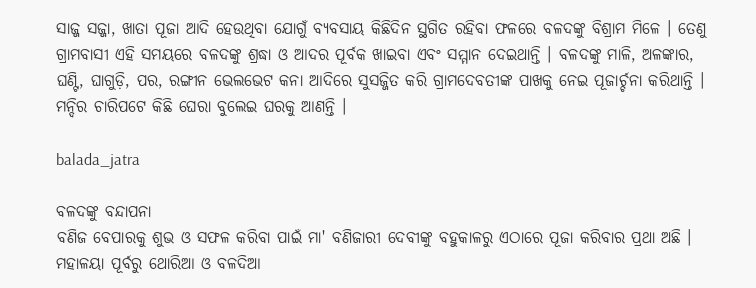ସାଜ୍ଜ ସଜ୍ଜା, ଖାତା ପୂଜା ଆଦି ହେଉଥିବା ଯୋଗୁଁ ବ୍ୟବସାୟ କିଛିଦିନ ସ୍ଥଗିତ ରହିବା ଫଳରେ ବଳଦଙ୍କୁ ବିଶ୍ରାମ ମିଳେ । ତେଣୁ ଗ୍ରାମବାସୀ ଏହି ସମୟରେ ବଳଦଙ୍କୁ ଶ୍ରଦ୍ଧା ଓ ଆଦର ପୂର୍ବକ ଖାଇବା ଏବଂ ସମ୍ମାନ ଦେଇଥାନ୍ତି । ବଳଦଙ୍କୁ ମାଳି, ଅଳଙ୍କାର, ଘଣ୍ଟି, ଘାଗୁଡ଼ି, ପର, ରଙ୍ଗୀନ ଭେଲଭେଟ କନା ଆଦିରେ ସୁସଜ୍ଜିତ କରି ଗ୍ରାମଦେବତୀଙ୍କ ପାଖକୁ ନେଇ ପୂଜାର୍ଚ୍ଚନା କରିଥାନ୍ତି । ମନ୍ଦିର ଚାରିପଟେ କିଛି ଘେରା ବୁଲେଇ ଘରକୁ ଆଣନ୍ତି ।

balada_jatra

ବଳଦଙ୍କୁ ବନ୍ଦାପନା
ବଣିଜ ବେପାରକୁ ଶୁଭ ଓ ସଫଳ କରିବା ପାଇଁ ମା' ବଣିଜାରୀ ଦେବୀଙ୍କୁ ବହୁକାଳରୁ ଏଠାରେ ପୂଜା କରିବାର ପ୍ରଥା ଅଛି । ମହାଳୟା ପୂର୍ବରୁ ଥୋରିଆ ଓ ବଳଦିଆ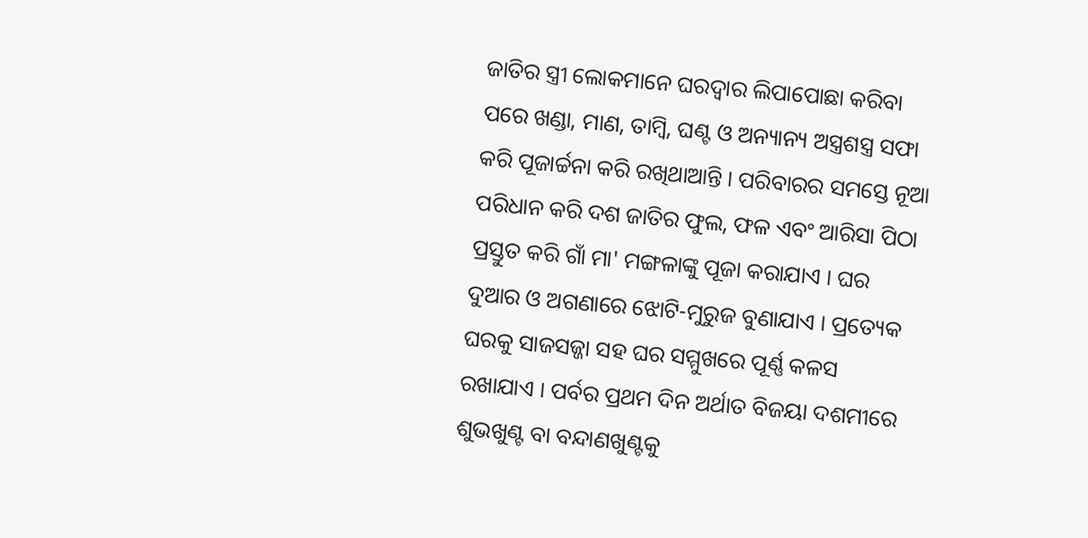ଜାତିର ସ୍ତ୍ରୀ ଲୋକମାନେ ଘରଦ୍ୱାର ଲିପାପୋଛା କରିବା ପରେ ଖଣ୍ଡା, ମାଣ, ତାମ୍ବି, ଘଣ୍ଟ ଓ ଅନ୍ୟାନ୍ୟ ଅସ୍ତ୍ରଶସ୍ତ୍ର ସଫା କରି ପୂଜାର୍ଚ୍ଚନା କରି ରଖିଥାଆନ୍ତି । ପରିବାରର ସମସ୍ତେ ନୂଆ ପରିଧାନ କରି ଦଶ ଜାତିର ଫୁଲ, ଫଳ ଏବଂ ଆରିସା ପିଠା ପ୍ରସ୍ତୁତ କରି ଗାଁ ମା' ମଙ୍ଗଳାଙ୍କୁ ପୂଜା କରାଯାଏ । ଘର ଦୁଆର ଓ ଅଗଣାରେ ଝୋଟି-ମୁରୁଜ ବୁଣାଯାଏ । ପ୍ରତ୍ୟେକ ଘରକୁ ସାଜସଜ୍ଜା ସହ ଘର ସମ୍ମୁଖରେ ପୂର୍ଣ୍ଣ କଳସ ରଖାଯାଏ । ପର୍ବର ପ୍ରଥମ ଦିନ ଅର୍ଥାତ ବିଜୟା ଦଶମୀରେ ଶୁଭଖୁଣ୍ଟ ବା ବନ୍ଦାଣଖୁଣ୍ଟକୁ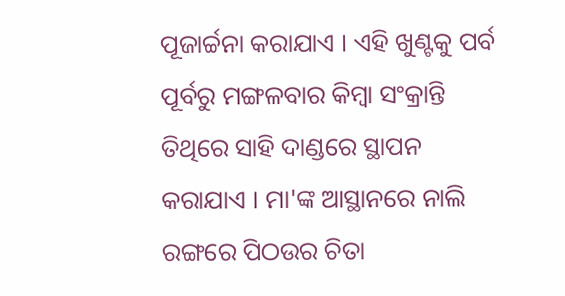ପୂଜାର୍ଚ୍ଚନା କରାଯାଏ । ଏହି ଖୁଣ୍ଟକୁ ପର୍ବ ପୂର୍ବରୁ ମଙ୍ଗଳବାର କିମ୍ବା ସଂକ୍ରାନ୍ତି ତିଥିରେ ସାହି ଦାଣ୍ଡରେ ସ୍ଥାପନ କରାଯାଏ । ମା'ଙ୍କ ଆସ୍ଥାନରେ ନାଲି ରଙ୍ଗରେ ପିଠଉର ଚିତା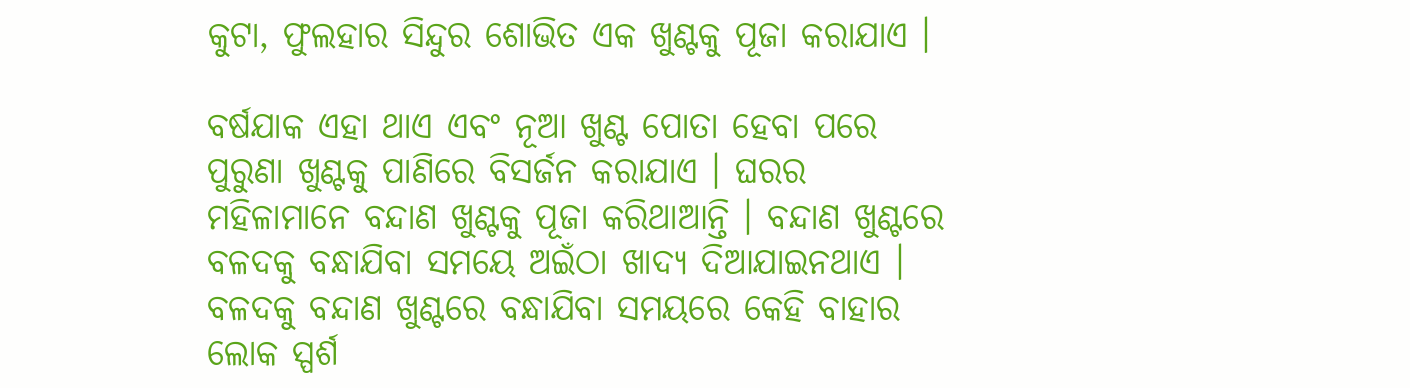କୁଟା, ଫୁଲହାର ସିନ୍ଦୁର ଶୋଭିତ ଏକ ଖୁଣ୍ଟକୁ ପୂଜା କରାଯାଏ ।

ବର୍ଷଯାକ ଏହା ଥାଏ ଏବଂ ନୂଆ ଖୁଣ୍ଟ ପୋତା ହେବା ପରେ ପୁରୁଣା ଖୁଣ୍ଟକୁ ପାଣିରେ ବିସର୍ଜନ କରାଯାଏ । ଘରର ମହିଳାମାନେ ବନ୍ଦାଣ ଖୁଣ୍ଟକୁ ପୂଜା କରିଥାଆନ୍ତି । ବନ୍ଦାଣ ଖୁଣ୍ଟରେ ବଳଦକୁ ବନ୍ଧାଯିବା ସମୟେ ଅଇଁଠା ଖାଦ୍ୟ ଦିଆଯାଇନଥାଏ । ବଳଦକୁ ବନ୍ଦାଣ ଖୁଣ୍ଟରେ ବନ୍ଧାଯିବା ସମୟରେ କେହି ବାହାର ଲୋକ ସ୍ପର୍ଶ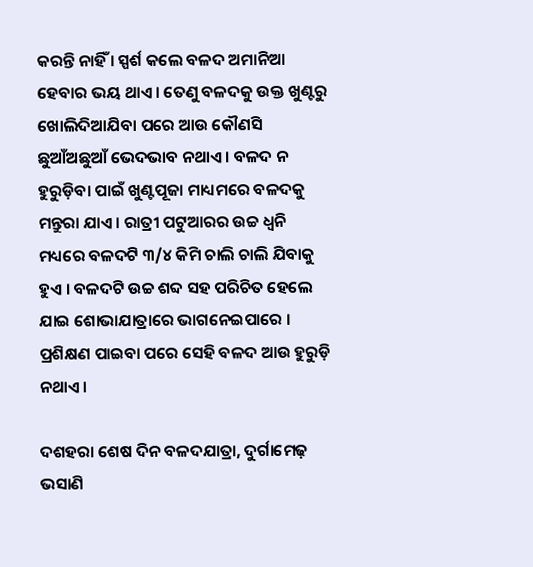କରନ୍ତି ନାହିଁ । ସ୍ପର୍ଶ କଲେ ବଳଦ ଅମାନିଆ ହେବାର ଭୟ ଥାଏ । ତେଣୁ ବଳଦକୁ ଉକ୍ତ ଖୁଣ୍ଟରୁ ଖୋଲିଦିଆଯିବା ପରେ ଆଉ କୌଣସି ଛୁଆଁଅଛୁଆଁ ଭେଦଭାବ ନଥାଏ । ବଳଦ ନ ହୁରୁଡ଼ିବା ପାଇଁ ଖୁଣ୍ଟପୂଜା ମାଧ୍ୟମରେ ବଳଦକୁ ମନ୍ତୁରା ଯାଏ । ରାତ୍ରୀ ପଟୁଆରର ଉଚ୍ଚ ଧ୍ୱନି ମଧ୍ୟରେ ବଳଦଟି ୩/୪ କିମି ଚାଲି ଚାଲି ଯିବାକୁ ହୁଏ । ବଳଦଟି ଉଚ୍ଚ ଶବ୍ଦ ସହ ପରିଚିତ ହେଲେ ଯାଇ ଶୋଭାଯାତ୍ରାରେ ଭାଗନେଇପାରେ । ପ୍ରଶିକ୍ଷଣ ପାଇବା ପରେ ସେହି ବଳଦ ଆଉ ହୁରୁଡ଼ି ନଥାଏ ।

ଦଶହରା ଶେଷ ଦିନ ବଳଦଯାତ୍ରା, ଦୁର୍ଗାମେଢ଼ ଭସାଣି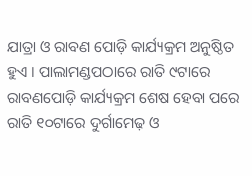ଯାତ୍ରା ଓ ରାବଣ ପୋଡ଼ି କାର୍ଯ୍ୟକ୍ରମ ଅନୁଷ୍ଠିତ ହୁଏ । ପାଲାମଣ୍ଡପଠାରେ ରାତି ୯ଟାରେ ରାବଣପୋଡ଼ି କାର୍ଯ୍ୟକ୍ରମ ଶେଷ ହେବା ପରେ ରାତି ୧୦ଟାରେ ଦୁର୍ଗାମେଢ଼ ଓ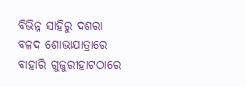ବିଭିନ୍ନ ସାହିରୁ ଦଶରା ବଳଦ ଶୋଭାଯାତ୍ରାରେ ବାହାରି ଗୁଜୁରୀହାଟଠାରେ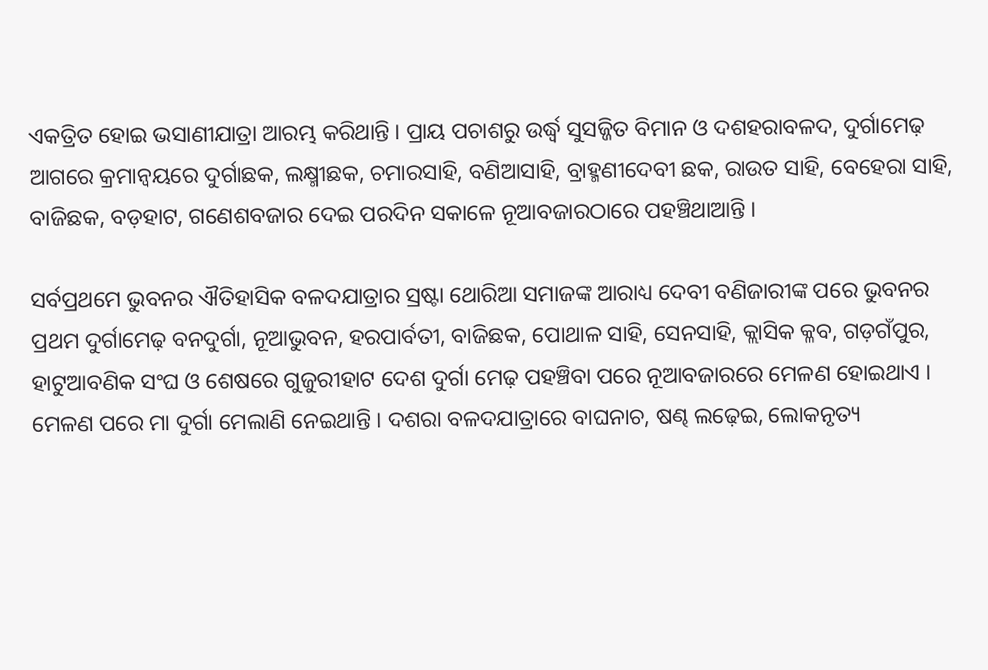ଏକତ୍ରିତ ହୋଇ ଭସାଣୀଯାତ୍ରା ଆରମ୍ଭ କରିଥାନ୍ତି । ପ୍ରାୟ ପଚାଶରୁ ଉର୍ଦ୍ଧ୍ୱ ସୁସଜ୍ଜିତ ବିମାନ ଓ ଦଶହରାବଳଦ, ଦୁର୍ଗାମେଢ଼ ଆଗରେ କ୍ରମାନ୍ୱୟରେ ଦୁର୍ଗାଛକ, ଲକ୍ଷ୍ମୀଛକ, ଚମାରସାହି, ବଣିଆସାହି, ବ୍ରାହ୍ମଣୀଦେବୀ ଛକ, ରାଉତ ସାହି, ବେହେରା ସାହି, ବାଜିଛକ, ବଡ଼ହାଟ, ଗଣେଶବଜାର ଦେଇ ପରଦିନ ସକାଳେ ନୂଆବଜାରଠାରେ ପହଞ୍ଚିଥାଆନ୍ତି ।

ସର୍ବପ୍ରଥମେ ଭୁବନର ଐତିହାସିକ ବଳଦଯାତ୍ରାର ସ୍ରଷ୍ଟା ଥୋରିଆ ସମାଜଙ୍କ ଆରାଧ୍ୟ ଦେବୀ ବଣିଜାରୀଙ୍କ ପରେ ଭୁବନର ପ୍ରଥମ ଦୁର୍ଗାମେଢ଼ ବନଦୁର୍ଗା, ନୂଆଭୁବନ, ହରପାର୍ବତୀ, ବାଜିଛକ, ପୋଥାଳ ସାହି, ସେନସାହି, କ୍ଲାସିକ କ୍ଳବ, ଗଡ଼ଗଁପୁର, ହାଟୁଆବଣିକ ସଂଘ ଓ ଶେଷରେ ଗୁଜୁରୀହାଟ ଦେଶ ଦୁର୍ଗା ମେଢ଼ ପହଞ୍ଚିବା ପରେ ନୂଆବଜାରରେ ମେଳଣ ହୋଇଥାଏ । ମେଳଣ ପରେ ମା ଦୁର୍ଗା ମେଲାଣି ନେଇଥାନ୍ତି । ଦଶରା ବଳଦଯାତ୍ରାରେ ବାଘନାଚ, ଷଣ୍ଢ ଲଢ଼େଇ, ଲୋକନୃତ୍ୟ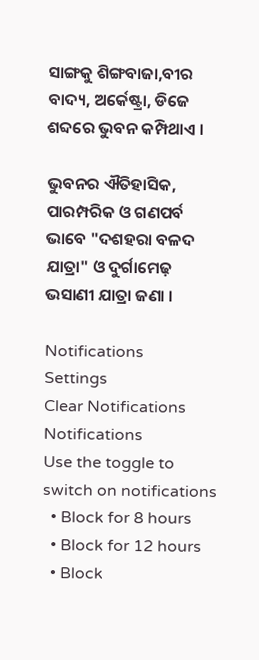ସାଙ୍ଗକୁ ଶିଙ୍ଗବାଜା,ବୀର ବାଦ୍ୟ, ଅର୍କେଷ୍ଟ୍ରା, ଡିଜେ ଶବ୍ଦରେ ଭୁବନ କମ୍ପିଥାଏ ।

ଭୁବନର ଐତିହାସିକ, ପାରମ୍ପରିକ ଓ ଗଣପର୍ବ ଭାବେ "ଦଶହରା ବଳଦ ଯାତ୍ରା" ଓ ଦୁର୍ଗାମେଢ଼ ଭସାଣୀ ଯାତ୍ରା ଜଣା ।

Notifications
Settings
Clear Notifications
Notifications
Use the toggle to switch on notifications
  • Block for 8 hours
  • Block for 12 hours
  • Block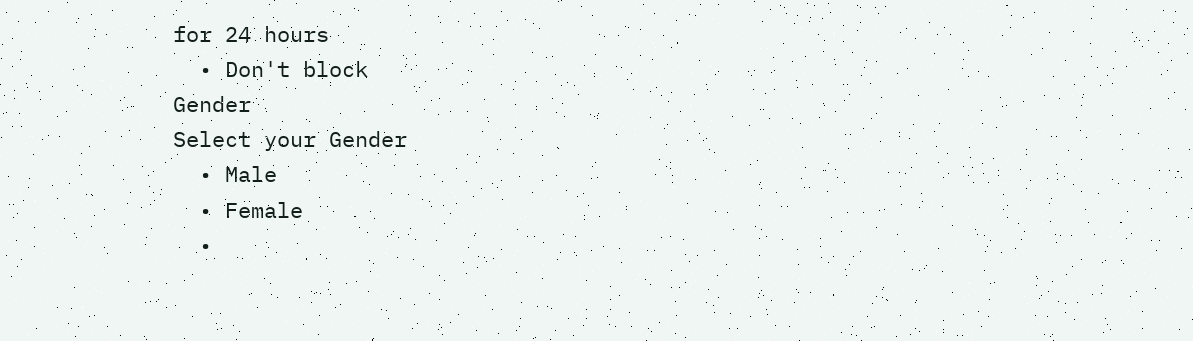for 24 hours
  • Don't block
Gender
Select your Gender
  • Male
  • Female
  •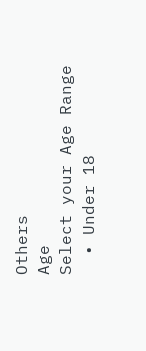Others
Age
Select your Age Range
  • Under 18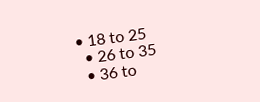• 18 to 25
  • 26 to 35
  • 36 to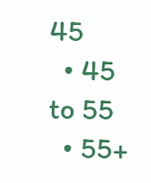45
  • 45 to 55
  • 55+